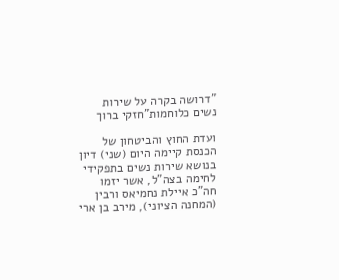"דרושה בקרה על שירות נשים כלוחמות"חזקי ברוך

ועדת החוץ והביטחון של הכנסת קיימה היום (שני) דיון בנושא שירות נשים בתפקידי לחימה בצה"ל, אשר יזמו חה"כ איילת נחמיאס ורבין (המחנה הציוני), מירב בן ארי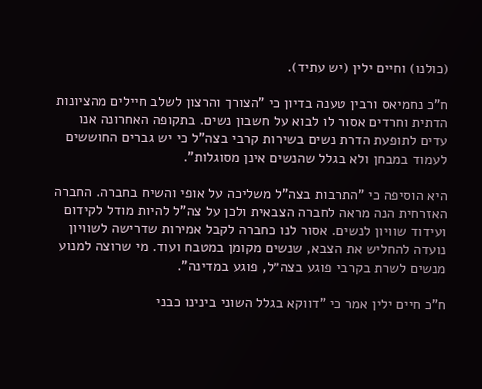(כולנו) וחיים ילין (יש עתיד).

ח"כ נחמיאס ורבין טענה בדיון כי "הצורך והרצון לשלב חיילים מהציונות הדתית וחרדים אסור לו לבוא על חשבון נשים. בתקופה האחרונה אנו עדים לתופעת הדרת נשים בשירות קרבי בצה"ל כי יש גברים החוששים לעמוד במבחן ולא בגלל שהנשים אינן מסוגלות".

היא הוסיפה כי "התרבות בצה"ל משליכה על אופי והשיח בחברה. החברה האזרחית הנה מראה לחברה הצבאית ולכן על צה"ל להיות מודל לקידום ועידוד שוויון לנשים. אסור לנו כחברה לקבל אמירות שדרישה לשוויון נועדה להחליש את הצבא, שנשים מקומן במטבח ועוד. מי שרוצה למנוע מנשים לשרת בקרבי פוגע בצה״ל, פוגע במדינה".

ח"כ חיים ילין אמר כי "דווקא בגלל השוני בינינו כבני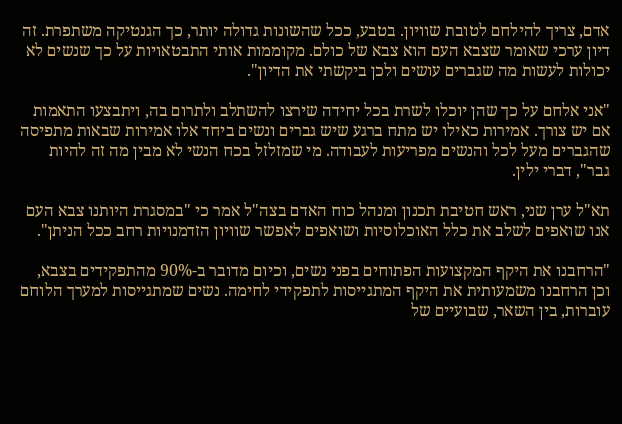אדם, צריך להילחם לטובת שוויון. בטבע, ככל שהשונות גדולה יותר, כך הגנטיקה משתפרת. זה דיון ערכי שאומר שצבא העם הוא צבא של כולם. מקוממות אותי התבטאויות על כך שנשים לא יכולות לעשות מה שגברים עושים ולכן ביקשתי את הדיון".

"אני אלחם על כך שהן יוכלו לשרת בכל יחידה שירצו להשתלב ולתרום בה, ויתבצעו התאמות אם יש צורך. אמירות כאילו יש מתח ברגע שיש גברים ונשים ביחד אלו אמירות שבאות מתפיסה שהגברים מעל לכל והנשים מפריעות לעבודה. מי שמזלזל בכח הנשי לא מבין מה זה להיות גבר", דברי ילין.

תא"ל ערן שני, ראש חטיבת תכנון ומנהל כוח האדם בצה"ל אמר כי "במסגרת היותנו צבא העם אנו שואפים לשלב את כלל האוכלוסיות ושואפים לאפשר שוויון הזדמנויות רחב ככל הניתן".

"הרחבנו את היקף המקצועות הפתוחים בפני נשים, וכיום מדובר ב-90% מהתפקידים בצבא, וכן הרחבנו משמעותית את היקף המתגייסות לתפקידי לחימה. נשים שמתגייסות למערך הלוחם עוברות, בין השאר, שבועיים של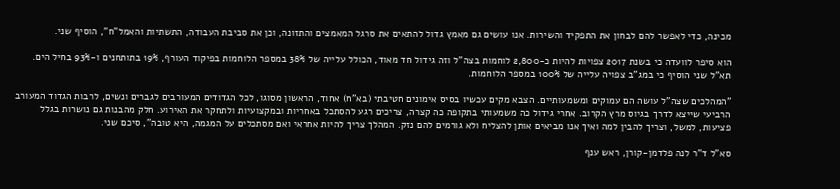מכינה, כדי לאפשר להם לבחון את התפקיד והשירות. אנו עושים גם מאמץ גדול להתאים את סרגל המאמצים והתזונה, וכן את סביבת העבודה, התשתיות והאמל"ח", הוסיף שני.

הוא סיפר לוועדה כי בשנת 2017 צפויות להיות כ-2,800 לוחמות בצה"ל וזה גידול חד מאוד, הכולל עלייה של 38% במספר הלוחמות בפיקוד העורף, 19% בתותחנים ו-93% בחיל הים. תא"ל שני הוסיף כי במג"ב צפויה עלייה של 100% במספר הלוחמות.

"המהלכים שצה"ל עושה הם עמוקים ומשמעותיים. הצבא מקים עכשיו בסיס אימונים חטיבתי (בא"ח) אחוד, הראשון מסוגו, לכל הגדודים המעורבים לגברים ונשים, לרבות הגדוד המעורב הרביעי שייצא לדרך בגיוס מרץ הקרוב. אחרי גידול כה משמעותי בתקופה כה קצרה, צריכים רגע להסתכל באחריות ובמקצועיות ולתחקר את האירוע. חלק מהבנות גם נושרות בגלל פציעות, למשל, וצריך להבין למה ואיך אנו מביאים אותן להצליח ולא גורמים להם נזק. המהלך צריך להיות אחראי ואם מסתכלים על המגמה, היא טובה", סיכם שני.

סא"ל ד"ר לנה פלדמן-קורן, ראש ענף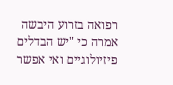רפואה בזרוע היבשה אמרה כי "יש הבדלים פיזיולוגיים ואי אפשר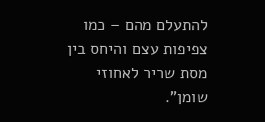להתעלם מהם – כמו צפיפות עצם והיחס בין מסת שריר לאחוזי שומן".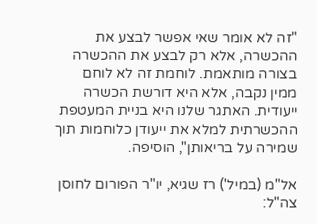"זה לא אומר שאי אפשר לבצע את ההכשרה, אלא רק לבצע את ההכשרה בצורה מותאמת. לוחמת זה לא לוחם ממין נקבה, אלא היא דורשת הכשרה ייעודית. האתגר שלנו היא בניית המעטפת ההכשרתית למלא את ייעודן כלוחמות תוך שמירה על בריאותן", הוסיפה.

אל"מ (במיל') רז שגיא, יו"ר הפורום לחוסן צה"ל: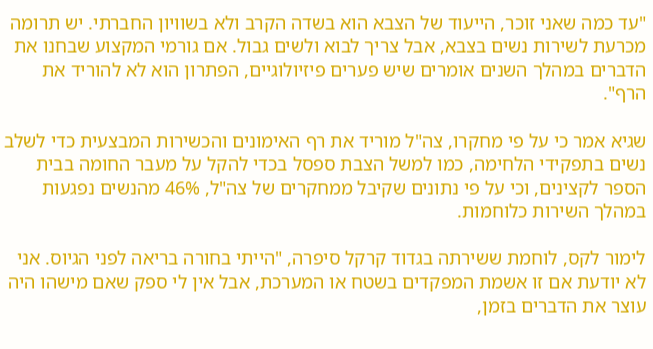"עד כמה שאני זוכר, הייעוד של הצבא הוא בשדה הקרב ולא בשוויון החברתי. יש תרומה מכרעת לשירות נשים בצבא, אבל צריך לבוא ולשים גבול. אם גורמי המקצוע שבחנו את הדברים במהלך השנים אומרים שיש פערים פיזיולוגיים, הפתרון הוא לא להוריד את הרף".

שגיא אמר כי על פי מחקרו, צה"ל מוריד את רף האימונים והכשירות המבצעית כדי לשלב נשים בתפקידי הלחימה, כמו למשל הצבת ספסל בכדי להקל על מעבר החומה בבית הספר לקצינים, וכי על פי נתונים שקיבל ממחקרים של צה"ל, 46% מהנשים נפגעות במהלך השירות כלוחמות.

לימור לקס, לוחמת ששירתה בגדוד קרקל סיפרה, "הייתי בחורה בריאה לפני הגיוס. אני לא יודעת אם זו אשמת המפקדים בשטח או המערכת, אבל אין לי ספק שאם מישהו היה עוצר את הדברים בזמן,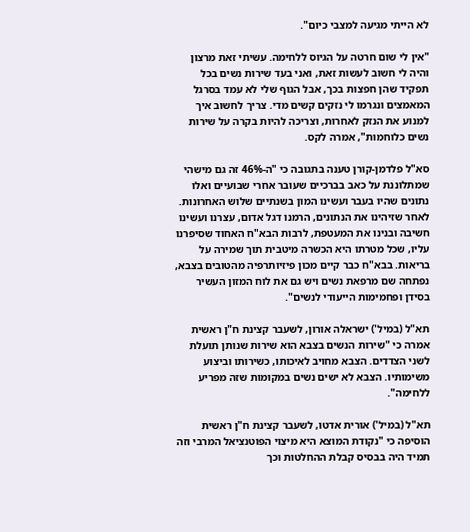לא הייתי מגיעה למצבי כיום".

"אין לי שום חרטה על הגיוס ללחימה. עשיתי זאת מרצון והיה לי חשוב לעשות זאת, ואני בעד שירות נשים בכל תפקיד שהן חפצות בכך, אבל הגוף שלי לא עמד בסרגל המאמצים ונגרמו לי נזקים קשים מדי. צריך לחשוב איך למנוע את הנזק לאחרות, וצריכה להיות בקרה על שירות נשים כלוחמות", אמרה לקס.

סא"ל פלדמן-קורן טענה בתגובה כי "ה-46% זה גם מישהי שמתלוננת על כאב בברכיים שעובר אחרי שבועיים ואלו נתונים שהיו בעבר ועשינו המון בשנתיים שלוש האחרונות. לאחר שזיהינו את הנתונים, הרמנו דגל אדום, עצרנו ועשינו חשיבה ובנינו את המעטפת, לרבות הבא"ח האחוד שסיפרנו עליו, שכל מטרתו היא הכשרה מיטבית תוך שמירה על בריאות. בבא"ח כבר קיים מכון פיזיותרפיה מהטובים בצבא, נפתחה שם מרפאת נשים ויש גם את לוח המזון העשיר בסידן ופחמימות הייעודי לנשים".

תא"ל (במיל') ישראלה אורון, לשעבר קצינת ח"ן ראשית אמרה כי "שירות הנשים בצבא הוא שירות שנותן תועלת לשני הצדדים. הצבא מחויב לאיכותו, כשירותו וביצוע משימותיו. הצבא לא ישים נשים במקומות שזה מפריע ללחימה".

תא"ל (במיל') אורית אדטו, לשעבר קצינת ח"ן ראשית הוסיפה כי "נקודת המוצא היא מיצוי הפוטנציאל המרבי וזה תמיד היה בבסיס קבלת ההחלטות וכך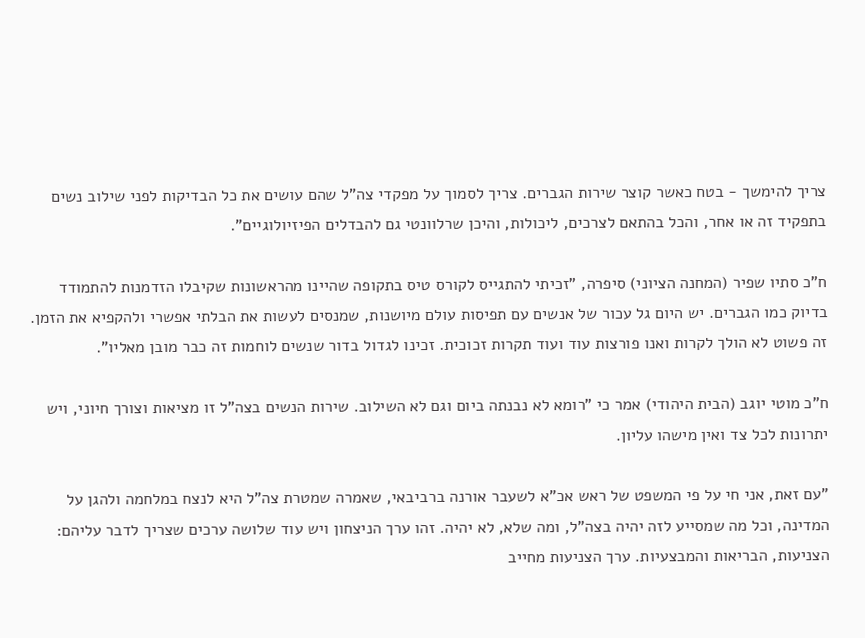צריך להימשך - בטח כאשר קוצר שירות הגברים. צריך לסמוך על מפקדי צה"ל שהם עושים את כל הבדיקות לפני שילוב נשים בתפקיד זה או אחר, והכל בהתאם לצרכים, ליכולות, והיכן שרלוונטי גם להבדלים הפיזיולוגיים".

ח"כ סתיו שפיר (המחנה הציוני) סיפרה, "זכיתי להתגייס לקורס טיס בתקופה שהיינו מהראשונות שקיבלו הזדמנות להתמודד בדיוק כמו הגברים. יש היום גל עכור של אנשים עם תפיסות עולם מיושנות, שמנסים לעשות את הבלתי אפשרי ולהקפיא את הזמן. זה פשוט לא הולך לקרות ואנו פורצות עוד ועוד תקרות זכוכית. זכינו לגדול בדור שנשים לוחמות זה כבר מובן מאליו".

ח"כ מוטי יוגב (הבית היהודי) אמר כי "רומא לא נבנתה ביום וגם לא השילוב. שירות הנשים בצה"ל זו מציאות וצורך חיוני, ויש יתרונות לכל צד ואין מישהו עליון.

"עם זאת, אני חי על פי המשפט של ראש אכ"א לשעבר אורנה ברביבאי, שאמרה שמטרת צה"ל היא לנצח במלחמה ולהגן על המדינה, וכל מה שמסייע לזה יהיה בצה"ל, ומה שלא, לא יהיה. זהו ערך הניצחון ויש עוד שלושה ערכים שצריך לדבר עליהם: הצניעות, הבריאות והמבצעיות. ערך הצניעות מחייב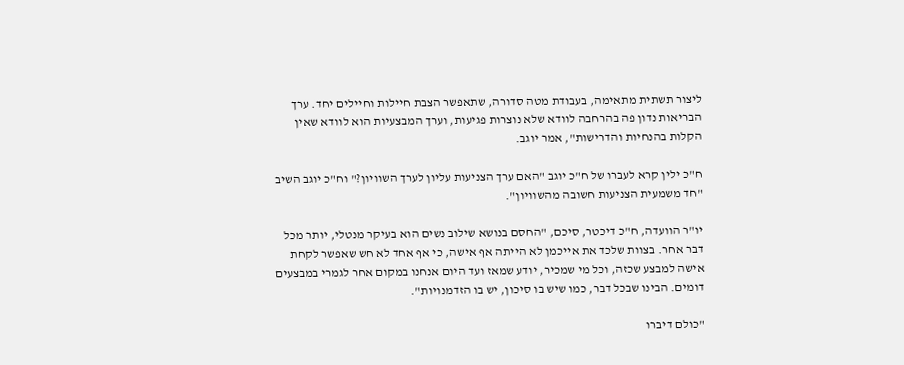ליצור תשתית מתאימה, בעבודת מטה סדורה, שתאפשר הצבת חיילות וחיילים יחד. ערך הבריאות נדון פה בהרחבה לוודא שלא נוצרות פגיעות, וערך המבצעיות הוא לוודא שאין הקלות בהנחיות והדרישות", אמר יוגב.

ח"כ ילין קרא לעברו של ח"כ יוגב "האם ערך הצניעות עליון לערך השוויון?" וח"כ יוגב השיב "חד משמעית הצניעות חשובה מהשוויון".

יו"ר הוועדה, ח"כ דיכטר, סיכם, "החסם בנושא שילוב נשים הוא בעיקר מנטלי, יותר מכל דבר אחר. בצוות שלכד את אייכמן לא הייתה אף אישה, כי אף אחד לא חש שאפשר לקחת אישה למבצע שכזה, וכל מי שמכיר, יודע שמאז ועד היום אנחנו במקום אחר לגמרי במבצעים דומים. הבינו שבכל דבר, כמו שיש בו סיכון, יש בו הזדמנויות".

"כולם דיברו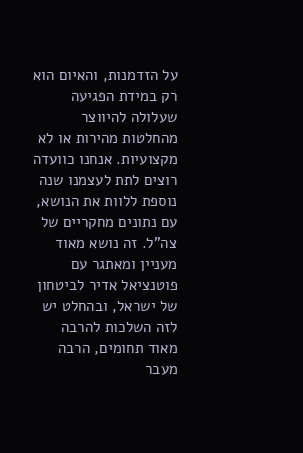על הזדמנות, והאיום הוא רק במידת הפגיעה שעלולה להיווצר מהחלטות מהירות או לא מקצועיות. אנחנו כוועדה רוצים לתת לעצמנו שנה נוספת ללוות את הנושא, עם נתונים מחקריים של צה"ל. זה נושא מאוד מעניין ומאתגר עם פוטנציאל אדיר לביטחון של ישראל, ובהחלט יש לזה השלכות להרבה מאוד תחומים, הרבה מעבר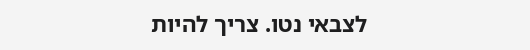לצבאי נטו. צריך להיות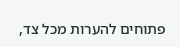פתוחים להערות מכל צד,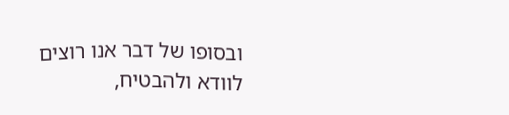ובסופו של דבר אנו רוצים לוודא ולהבטיח,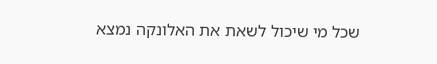שכל מי שיכול לשאת את האלונקה נמצא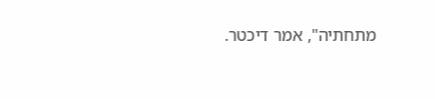מתחתיה", אמר דיכטר.